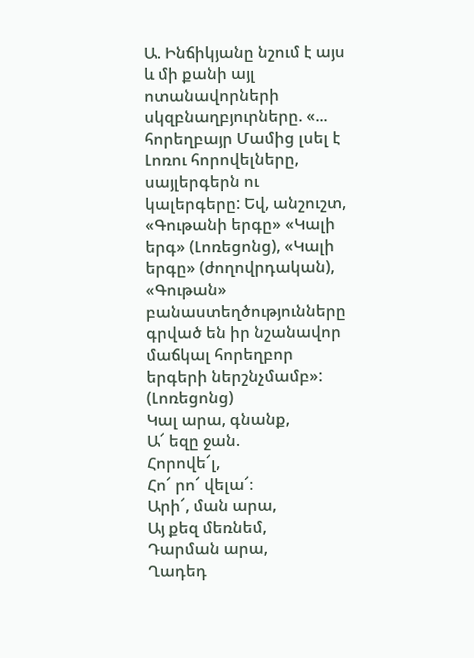Ա. Ինճիկյանը նշում է այս և մի քանի այլ ոտանավորների սկզբնաղբյուրները. «... հորեղբայր Մամից լսել է Լոռու հորովելները, սայլերգերն ու կալերգերը: Եվ, անշուշտ, «Գութանի երգը» «Կալի երգ» (Լոռեցոնց), «Կալի երգը» (ժողովրդական), «Գութան» բանաստեղծությունները գրված են իր նշանավոր մաճկալ հորեղբոր երգերի ներշնչմամբ»:
(Լոռեցոնց)
Կալ արա, գնանք,
Ա՜ եզը ջան.
Հորովե՜լ,
Հո՜ րո՜ վելա՜։
Արի՜, ման արա,
Այ քեզ մեռնեմ,
Դարման արա,
Ղադեդ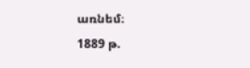առնեմ։
1889 թ.